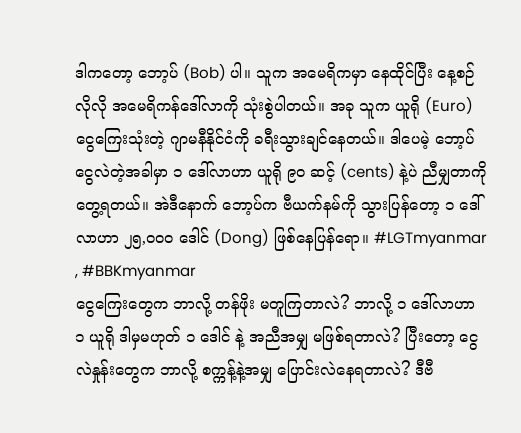ဒါကတော့ ဘော့ပ် (Bob) ပါ။ သူက အမေရိကမှာ နေထိုင်ပြီး နေ့စဉ်လိုလို အမေရိကန်ဒေါ်လာကို သုံးစွဲပါတယ်။ အခု သူက ယူရို (Euro) ငွေကြေးသုံးတဲ့ ဂျာမနီနိုင်ငံကို ခရီးသွားချင်နေတယ်။ ဒါပေမဲ့ ဘော့ပ် ငွေလဲတဲ့အခါမှာ ၁ ဒေါ်လာဟာ ယူရို ၉၀ ဆင့် (cents) နဲ့ပဲ ညီမျှတာကို တွေ့ရတယ်။ အဲဒီနောက် ဘော့ပ်က ဗီယက်နမ်ကို သွားပြန်တော့ ၁ ဒေါ်လာဟာ ၂၅,၀၀၀ ဒေါင် (Dong) ဖြစ်နေပြန်ရော။ #LGTmyanmar , #BBKmyanmar
ငွေကြေးတွေက ဘာလို့ တန်ဖိုး မတူကြတာလဲ? ဘာလို့ ၁ ဒေါ်လာဟာ ၁ ယူရို ဒါမှမဟုတ် ၁ ဒေါင် နဲ့ အညီအမျှ မဖြစ်ရတာလဲ? ပြီးတော့ ငွေလဲနှုန်းတွေက ဘာလို့ စက္ကန့်နဲ့အမျှ ပြောင်းလဲနေရတာလဲ? ဒီဗီ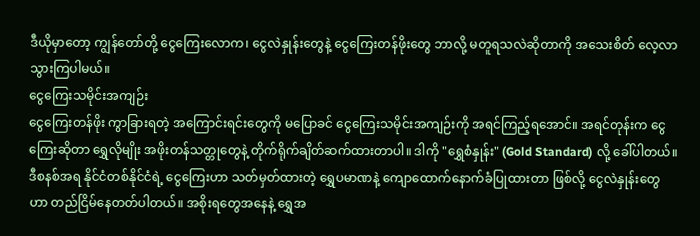ဒီယိုမှာတော့ ကျွန်တော်တို့ ငွေကြေးလောက၊ ငွေလဲနှုန်းတွေနဲ့ ငွေကြေးတန်ဖိုးတွေ ဘာလို့ မတူရသလဲဆိုတာကို အသေးစိတ် လေ့လာသွားကြပါမယ်။
ငွေကြေးသမိုင်းအကျဉ်း
ငွေကြေးတန်ဖိုး ကွာခြားရတဲ့ အကြောင်းရင်းတွေကို မပြောခင် ငွေကြေးသမိုင်းအကျဉ်းကို အရင်ကြည့်ရအောင်။ အရင်တုန်းက ငွေကြေးဆိုတာ ရွှေလိုမျိုး အဖိုးတန်သတ္တုတွေနဲ့ တိုက်ရိုက်ချိတ်ဆက်ထားတာပါ။ ဒါကို "ရွှေစံနှုန်း" (Gold Standard) လို့ ခေါ်ပါတယ်။ ဒီစနစ်အရ နိုင်ငံတစ်နိုင်ငံရဲ့ ငွေကြေးဟာ သတ်မှတ်ထားတဲ့ ရွှေပမာဏနဲ့ ကျောထောက်နောက်ခံပြုထားတာ ဖြစ်လို့ ငွေလဲနှုန်းတွေဟာ တည်ငြိမ်နေတတ်ပါတယ်။ အစိုးရတွေအနေနဲ့ ရွှေအ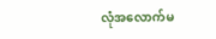လုံအလောက်မ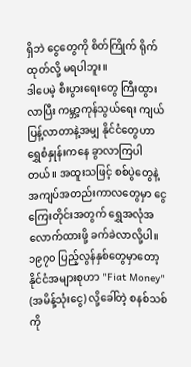ရှိဘဲ ငွေတွေကို စိတ်ကြိုက် ရိုက်ထုတ်လို့ မရပါဘူး။
ဒါပေမဲ့ စီးပွားရေးတွေ ကြီးထွားလာပြီး ကမ္ဘာ့ကုန်သွယ်ရေး ကျယ်ပြန့်လာတာနဲ့အမျှ နိုင်ငံတွေဟာ ရွှေစံနှုန်းကနေ ခွာလာကြပါတယ်။ အထူးသဖြင့် စစ်ပွဲတွေနဲ့ အကျပ်အတည်းကာလတွေမှာ ငွေကြေးတိုင်းအတွက် ရွှေအလုံအလောက်ထားဖို့ ခက်ခဲလာလို့ပါ။ ၁၉၇၀ ပြည့်လွန်နှစ်တွေမှာတော့ နိုင်ငံအများစုဟာ "Fiat Money" (အမိန့်သုံးငွေ) လို့ခေါ်တဲ့ စနစ်သစ်ကို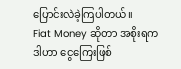ပြောင်းလဲခဲ့ကြပါတယ်။
Fiat Money ဆိုတာ အစိုးရက ဒါဟာ ငွေကြေးဖြစ်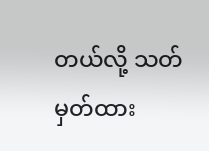တယ်လို့ သတ်မှတ်ထား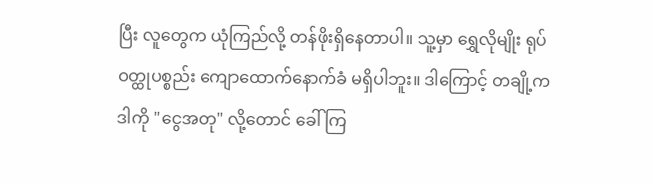ပြီး လူတွေက ယုံကြည်လို့ တန်ဖိုးရှိနေတာပါ။ သူ့မှာ ရွှေလိုမျိုး ရုပ်ဝတ္ထုပစ္စည်း ကျောထောက်နောက်ခံ မရှိပါဘူး။ ဒါကြောင့် တချို့က ဒါကို "ငွေအတု" လို့တောင် ခေါ်ကြ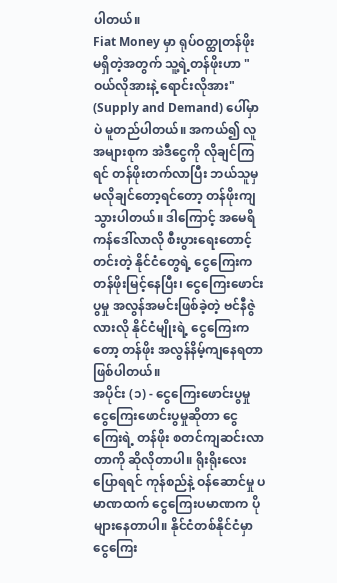ပါတယ်။
Fiat Money မှာ ရုပ်ဝတ္ထုတန်ဖိုး မရှိတဲ့အတွက် သူ့ရဲ့တန်ဖိုးဟာ "ဝယ်လိုအားနဲ့ ရောင်းလိုအား" (Supply and Demand) ပေါ်မှာပဲ မူတည်ပါတယ်။ အကယ်၍ လူအများစုက အဲဒီငွေကို လိုချင်ကြရင် တန်ဖိုးတက်လာပြီး ဘယ်သူမှ မလိုချင်တော့ရင်တော့ တန်ဖိုးကျသွားပါတယ်။ ဒါကြောင့် အမေရိကန်ဒေါ်လာလို စီးပွားရေးတောင့်တင်းတဲ့ နိုင်ငံတွေရဲ့ ငွေကြေးက တန်ဖိုးမြင့်နေပြီး၊ ငွေကြေးဖောင်းပွမှု အလွန်အမင်းဖြစ်ခဲ့တဲ့ ဗင်နီဇွဲလားလို နိုင်ငံမျိုးရဲ့ ငွေကြေးကတော့ တန်ဖိုး အလွန်နိမ့်ကျနေရတာ ဖြစ်ပါတယ်။
အပိုင်း (၁) - ငွေကြေးဖောင်းပွမှု
ငွေကြေးဖောင်းပွမှုဆိုတာ ငွေကြေးရဲ့ တန်ဖိုး စတင်ကျဆင်းလာတာကို ဆိုလိုတာပါ။ ရိုးရိုးလေးပြောရရင် ကုန်စည်နဲ့ ဝန်ဆောင်မှု ပမာဏထက် ငွေကြေးပမာဏက ပိုများနေတာပါ။ နိုင်ငံတစ်နိုင်ငံမှာ ငွေကြေး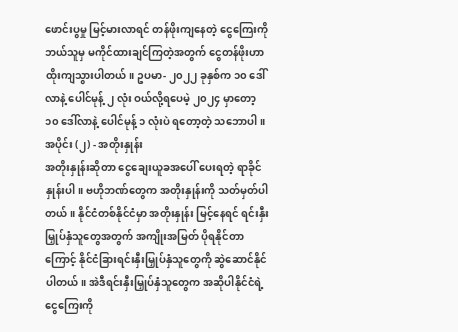ဖောင်းပွမှု မြင့်မားလာရင် တန်ဖိုးကျနေတဲ့ ငွေကြေးကို ဘယ်သူမှ မကိုင်ထားချင်ကြတဲ့အတွက် ငွေတန်ဖိုးဟာ ထိုးကျသွားပါတယ်။ ဥပမာ- ၂၀၂၂ ခုနှစ်က ၁၀ ဒေါ်လာနဲ့ ပေါင်မုန့် ၂ လုံး ဝယ်လို့ရပေမဲ့ ၂၀၂၄ မှာတော့ ၁၀ ဒေါ်လာနဲ့ ပေါင်မုန့် ၁ လုံးပဲ ရတော့တဲ့ သဘောပါ။
အပိုင်း (၂) - အတိုးနှုန်း
အတိုးနှုန်းဆိုတာ ငွေချေးယူခအပေါ် ပေးရတဲ့ ရာခိုင်နှုန်းပါ။ ဗဟိုဘဏ်တွေက အတိုးနှုန်းကို သတ်မှတ်ပါတယ်။ နိုင်ငံတစ်နိုင်ငံမှာ အတိုးနှုန်း မြင့်နေရင် ရင်းနှီးမြှုပ်နှံသူတွေအတွက် အကျိုးအမြတ် ပိုရနိုင်တာကြောင့် နိုင်ငံခြားရင်းနှီးမြှုပ်နှံသူတွေကို ဆွဲဆောင်နိုင်ပါတယ်။ အဲဒီရင်းနှီးမြှုပ်နှံသူတွေက အဆိုပါနိုင်ငံရဲ့ ငွေကြေးကို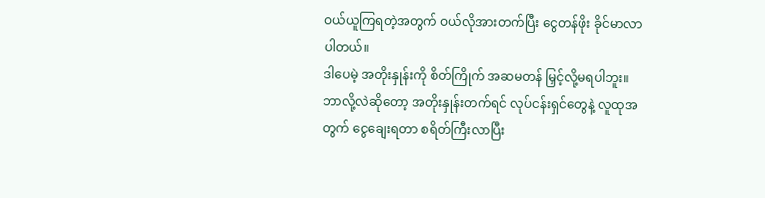ဝယ်ယူကြရတဲ့အတွက် ဝယ်လိုအားတက်ပြီး ငွေတန်ဖိုး ခိုင်မာလာပါတယ်။
ဒါပေမဲ့ အတိုးနှုန်းကို စိတ်ကြိုက် အဆမတန် မြှင့်လို့မရပါဘူး။ ဘာလို့လဲဆိုတော့ အတိုးနှုန်းတက်ရင် လုပ်ငန်းရှင်တွေနဲ့ လူထုအတွက် ငွေချေးရတာ စရိတ်ကြီးလာပြီး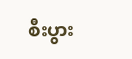စီးပွား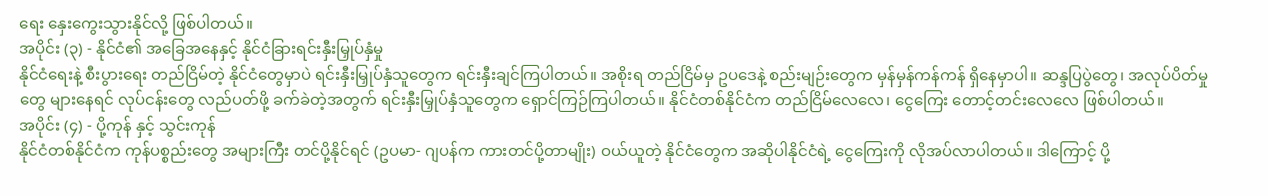ရေး နှေးကွေးသွားနိုင်လို့ ဖြစ်ပါတယ်။
အပိုင်း (၃) - နိုင်ငံ၏ အခြေအနေနှင့် နိုင်ငံခြားရင်းနှီးမြှုပ်နှံမှု
နိုင်ငံရေးနဲ့ စီးပွားရေး တည်ငြိမ်တဲ့ နိုင်ငံတွေမှာပဲ ရင်းနှီးမြှုပ်နှံသူတွေက ရင်းနှီးချင်ကြပါတယ်။ အစိုးရ တည်ငြိမ်မှ ဥပဒေနဲ့ စည်းမျဉ်းတွေက မှန်မှန်ကန်ကန် ရှိနေမှာပါ။ ဆန္ဒပြပွဲတွေ၊ အလုပ်ပိတ်မှုတွေ များနေရင် လုပ်ငန်းတွေ လည်ပတ်ဖို့ ခက်ခဲတဲ့အတွက် ရင်းနှီးမြှုပ်နှံသူတွေက ရှောင်ကြဉ်ကြပါတယ်။ နိုင်ငံတစ်နိုင်ငံက တည်ငြိမ်လေလေ၊ ငွေကြေး တောင့်တင်းလေလေ ဖြစ်ပါတယ်။
အပိုင်း (၄) - ပို့ကုန် နှင့် သွင်းကုန်
နိုင်ငံတစ်နိုင်ငံက ကုန်ပစ္စည်းတွေ အများကြီး တင်ပို့နိုင်ရင် (ဥပမာ- ဂျပန်က ကားတင်ပို့တာမျိုး) ဝယ်ယူတဲ့ နိုင်ငံတွေက အဆိုပါနိုင်ငံရဲ့ ငွေကြေးကို လိုအပ်လာပါတယ်။ ဒါကြောင့် ပို့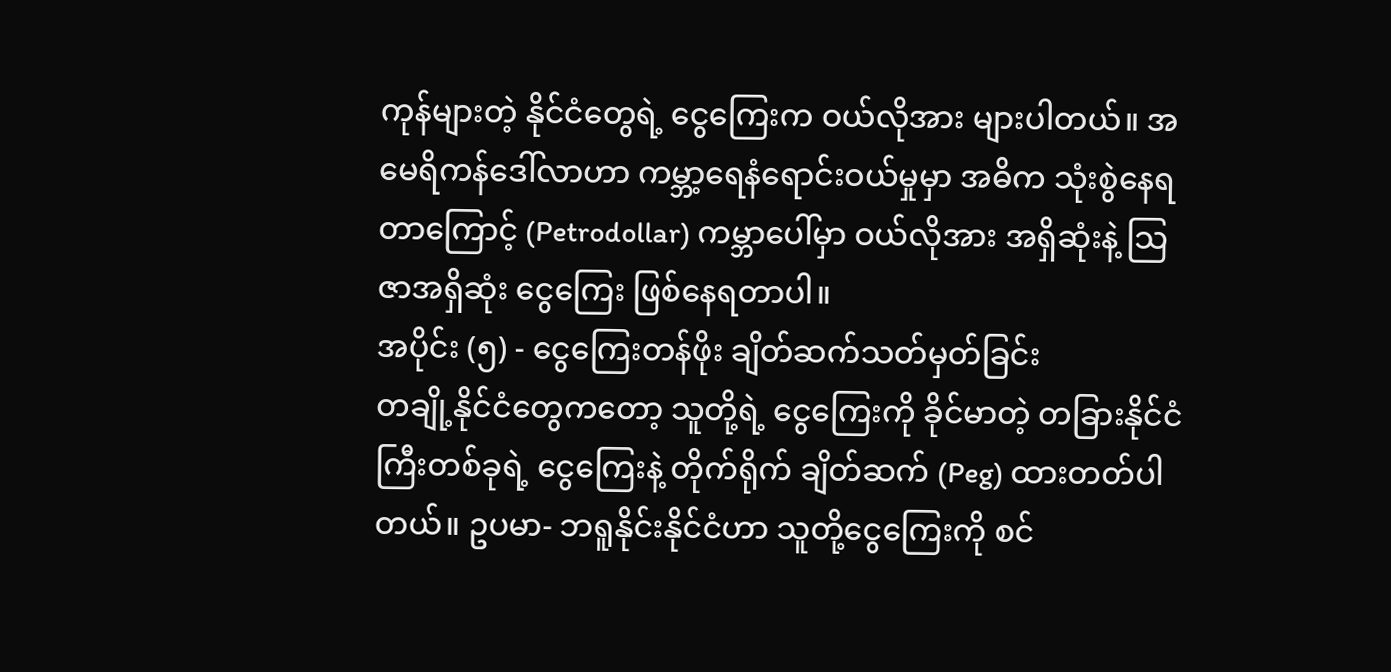ကုန်များတဲ့ နိုင်ငံတွေရဲ့ ငွေကြေးက ဝယ်လိုအား များပါတယ်။ အမေရိကန်ဒေါ်လာဟာ ကမ္ဘာ့ရေနံရောင်းဝယ်မှုမှာ အဓိက သုံးစွဲနေရတာကြောင့် (Petrodollar) ကမ္ဘာပေါ်မှာ ဝယ်လိုအား အရှိဆုံးနဲ့ သြဇာအရှိဆုံး ငွေကြေး ဖြစ်နေရတာပါ။
အပိုင်း (၅) - ငွေကြေးတန်ဖိုး ချိတ်ဆက်သတ်မှတ်ခြင်း
တချို့နိုင်ငံတွေကတော့ သူတို့ရဲ့ ငွေကြေးကို ခိုင်မာတဲ့ တခြားနိုင်ငံကြီးတစ်ခုရဲ့ ငွေကြေးနဲ့ တိုက်ရိုက် ချိတ်ဆက် (Peg) ထားတတ်ပါတယ်။ ဥပမာ- ဘရူနိုင်းနိုင်ငံဟာ သူတို့ငွေကြေးကို စင်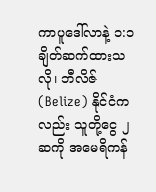ကာပူဒေါ်လာနဲ့ ၁:၁ ချိတ်ဆက်ထားသလို၊ ဘီလိဇ် (Belize) နိုင်ငံကလည်း သူတို့ငွေ ၂ ဆကို အမေရိကန်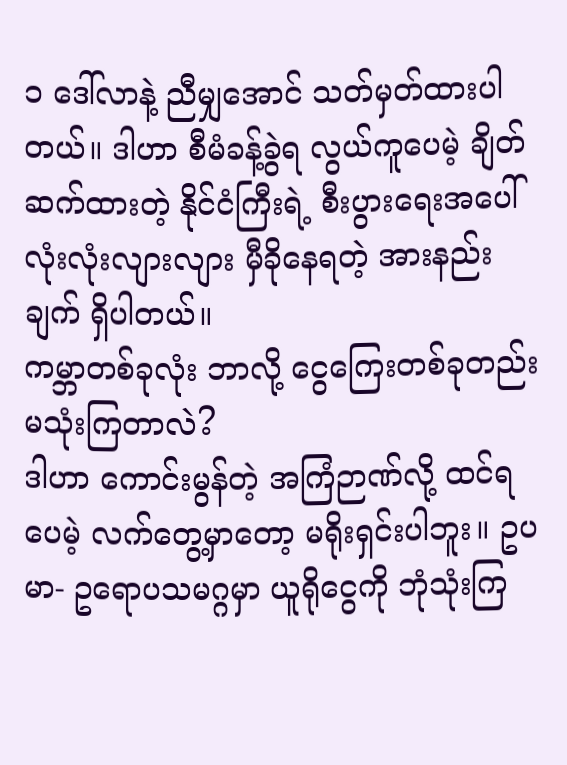၁ ဒေါ်လာနဲ့ ညီမျှအောင် သတ်မှတ်ထားပါတယ်။ ဒါဟာ စီမံခန့်ခွဲရ လွယ်ကူပေမဲ့ ချိတ်ဆက်ထားတဲ့ နိုင်ငံကြီးရဲ့ စီးပွားရေးအပေါ် လုံးလုံးလျားလျား မှီခိုနေရတဲ့ အားနည်းချက် ရှိပါတယ်။
ကမ္ဘာတစ်ခုလုံး ဘာလို့ ငွေကြေးတစ်ခုတည်း မသုံးကြတာလဲ?
ဒါဟာ ကောင်းမွန်တဲ့ အကြံဉာဏ်လို့ ထင်ရပေမဲ့ လက်တွေ့မှာတော့ မရိုးရှင်းပါဘူး။ ဥပမာ- ဥရောပသမဂ္ဂမှာ ယူရိုငွေကို ဘုံသုံးကြ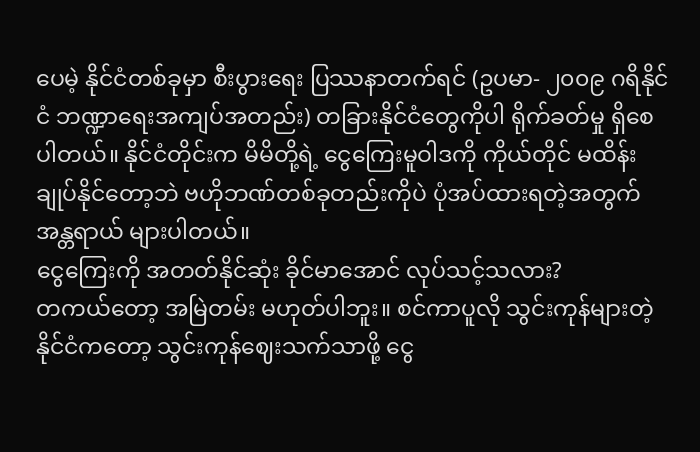ပေမဲ့ နိုင်ငံတစ်ခုမှာ စီးပွားရေး ပြဿနာတက်ရင် (ဥပမာ- ၂၀၀၉ ဂရိနိုင်ငံ ဘဏ္ဍာရေးအကျပ်အတည်း) တခြားနိုင်ငံတွေကိုပါ ရိုက်ခတ်မှု ရှိစေပါတယ်။ နိုင်ငံတိုင်းက မိမိတို့ရဲ့ ငွေကြေးမူဝါဒကို ကိုယ်တိုင် မထိန်းချုပ်နိုင်တော့ဘဲ ဗဟိုဘဏ်တစ်ခုတည်းကိုပဲ ပုံအပ်ထားရတဲ့အတွက် အန္တရာယ် များပါတယ်။
ငွေကြေးကို အတတ်နိုင်ဆုံး ခိုင်မာအောင် လုပ်သင့်သလား?
တကယ်တော့ အမြဲတမ်း မဟုတ်ပါဘူး။ စင်ကာပူလို သွင်းကုန်များတဲ့ နိုင်ငံကတော့ သွင်းကုန်ဈေးသက်သာဖို့ ငွေ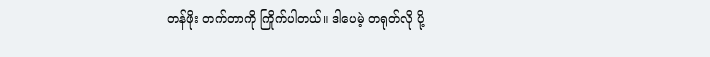တန်ဖိုး တက်တာကို ကြိုက်ပါတယ်။ ဒါပေမဲ့ တရုတ်လို ပို့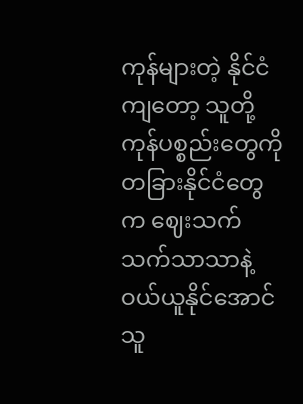ကုန်များတဲ့ နိုင်ငံကျတော့ သူတို့ကုန်ပစ္စည်းတွေကို တခြားနိုင်ငံတွေက ဈေးသက်သက်သာသာနဲ့ ဝယ်ယူနိုင်အောင် သူ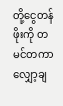တို့ငွေတန်ဖိုးကို တမင်တကာ လျှော့ချ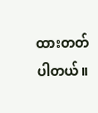ထားတတ်ပါတယ်။